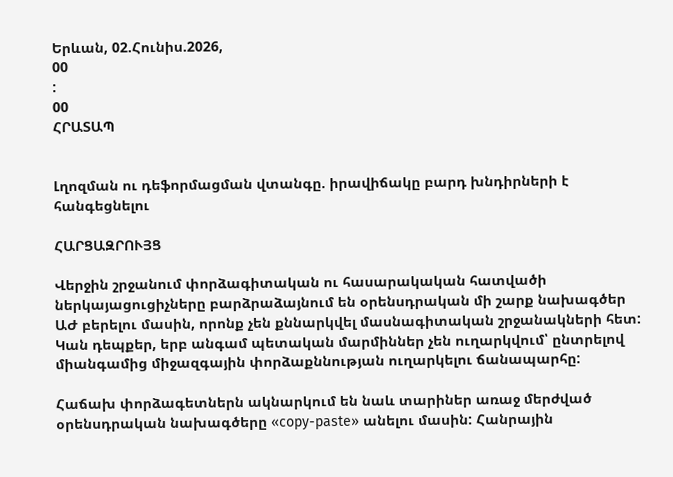Երևան, 02.Հունիս.2026,
00
:
00
ՀՐԱՏԱՊ


Լղոզման ու դեֆորմացման վտանգը. իրավիճակը բարդ խնդիրների է հանգեցնելու

ՀԱՐՑԱԶՐՈՒՅՑ

Վերջին շրջանում փորձագիտական ու հասարակական հատվածի ներկայացուցիչները բարձրաձայնում են օրենսդրական մի շարք նախագծեր ԱԺ բերելու մասին, որոնք չեն քննարկվել մասնագիտական շրջանակների հետ: Կան դեպքեր, երբ անգամ պետական մարմիններ չեն ուղարկվում՝ ընտրելով միանգամից միջազգային փորձաքննության ուղարկելու ճանապարհը:

Հաճախ փորձագետներն ակնարկում են նաև տարիներ առաջ մերժված օրենսդրական նախագծերը «copy-paste» անելու մասին: Հանրային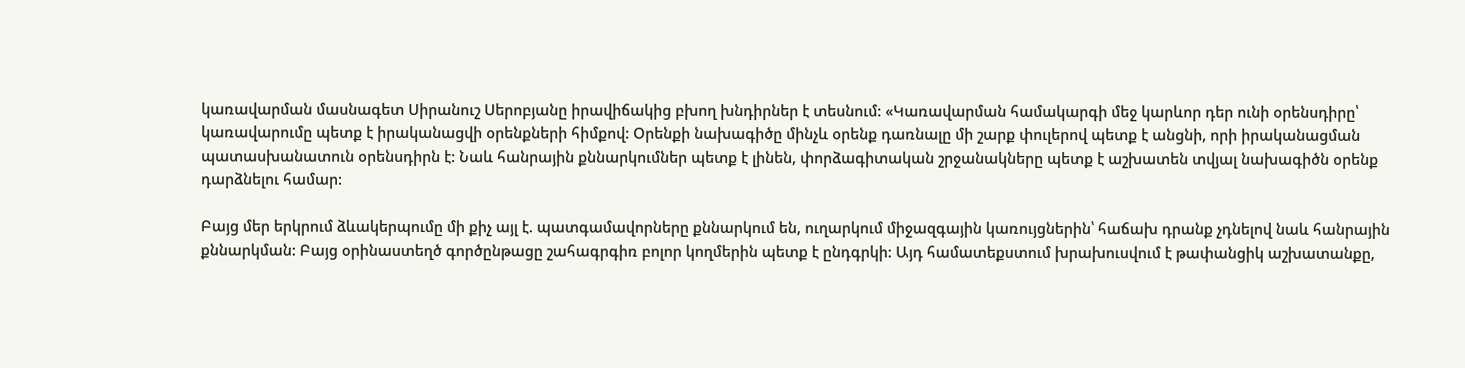կառավարման մասնագետ Սիրանուշ Սերոբյանը իրավիճակից բխող խնդիրներ է տեսնում: «Կառավարման համակարգի մեջ կարևոր դեր ունի օրենսդիրը՝ կառավարումը պետք է իրականացվի օրենքների հիմքով: Օրենքի նախագիծը մինչև օրենք դառնալը մի շարք փուլերով պետք է անցնի, որի իրականացման պատասխանատուն օրենսդիրն է: Նաև հանրային քննարկումներ պետք է լինեն, փորձագիտական շրջանակները պետք է աշխատեն տվյալ նախագիծն օրենք դարձնելու համար:

Բայց մեր երկրում ձևակերպումը մի քիչ այլ է. պատգամավորները քննարկում են, ուղարկում միջազգային կառույցներին՝ հաճախ դրանք չդնելով նաև հանրային քննարկման: Բայց օրինաստեղծ գործընթացը շահագրգիռ բոլոր կողմերին պետք է ընդգրկի: Այդ համատեքստում խրախուսվում է թափանցիկ աշխատանքը,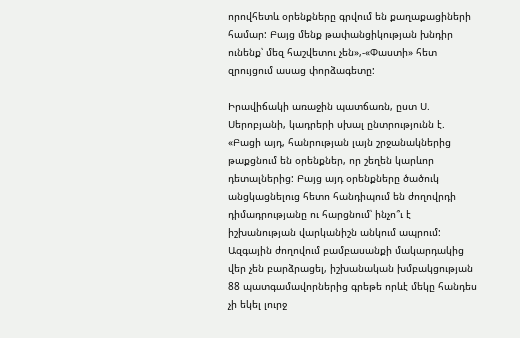որովհետև օրենքները գրվում են քաղաքացիների համար: Բայց մենք թափանցիկության խնդիր ունենք՝ մեզ հաշվետու չեն»,-«Փաստի» հետ զրույցում ասաց փորձագետը:

Իրավիճակի առաջին պատճառն, ըստ Ս. Սերոբյանի, կադրերի սխալ ընտրությունն է. «Բացի այդ, հանրության լայն շրջանակներից թաքցնում են օրենքներ, որ շեղեն կարևոր դետալներից: Բայց այդ օրենքները ծածուկ անցկացնելուց հետո հանդիպում են ժողովրդի դիմադրությանը ու հարցնում՝ ինչո՞ւ է իշխանության վարկանիշն անկում ապրում: Ազգային ժողովում բամբասանքի մակարդակից վեր չեն բարձրացել, իշխանական խմբակցության 88 պատգամավորներից գրեթե որևէ մեկը հանդես չի եկել լուրջ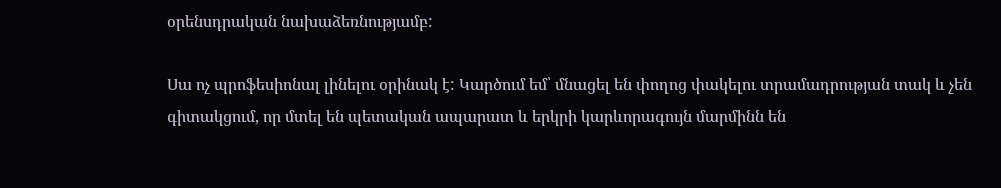օրենսդրական նախաձեռնությամբ:

Սա ոչ պրոֆեսիոնալ լինելու օրինակ է: Կարծում եմ՝ մնացել են փողոց փակելու տրամադրության տակ և չեն գիտակցում, որ մտել են պետական ապարատ և երկրի կարևորագույն մարմինն են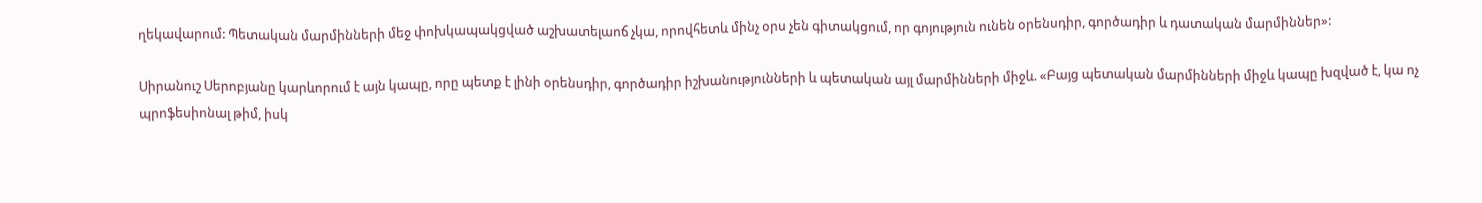ղեկավարում: Պետական մարմինների մեջ փոխկապակցված աշխատելաոճ չկա, որովհետև մինչ օրս չեն գիտակցում, որ գոյություն ունեն օրենսդիր, գործադիր և դատական մարմիններ»:

Սիրանուշ Սերոբյանը կարևորում է այն կապը, որը պետք է լինի օրենսդիր, գործադիր իշխանությունների և պետական այլ մարմինների միջև. «Բայց պետական մարմինների միջև կապը խզված է, կա ոչ պրոֆեսիոնալ թիմ, իսկ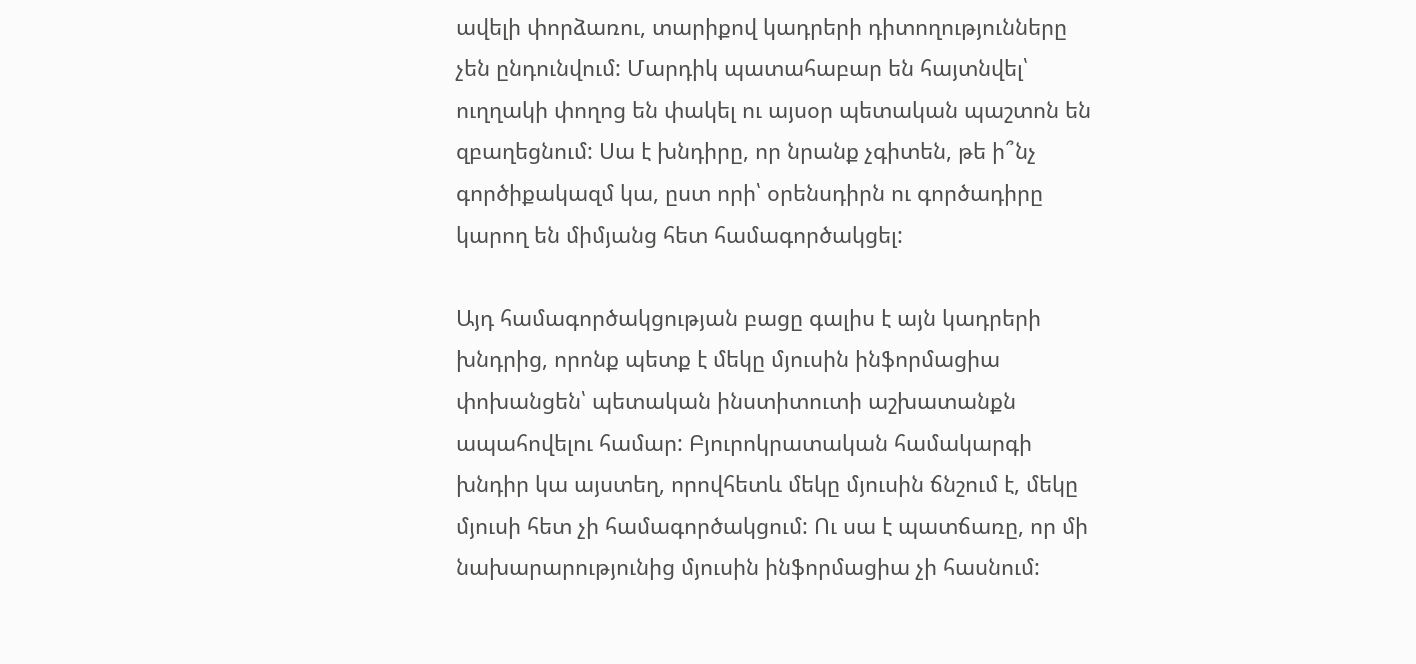ավելի փորձառու, տարիքով կադրերի դիտողությունները չեն ընդունվում: Մարդիկ պատահաբար են հայտնվել՝ ուղղակի փողոց են փակել ու այսօր պետական պաշտոն են զբաղեցնում: Սա է խնդիրը, որ նրանք չգիտեն, թե ի՞նչ գործիքակազմ կա, ըստ որի՝ օրենսդիրն ու գործադիրը կարող են միմյանց հետ համագործակցել:

Այդ համագործակցության բացը գալիս է այն կադրերի խնդրից, որոնք պետք է մեկը մյուսին ինֆորմացիա փոխանցեն՝ պետական ինստիտուտի աշխատանքն ապահովելու համար: Բյուրոկրատական համակարգի խնդիր կա այստեղ, որովհետև մեկը մյուսին ճնշում է, մեկը մյուսի հետ չի համագործակցում: Ու սա է պատճառը, որ մի նախարարությունից մյուսին ինֆորմացիա չի հասնում: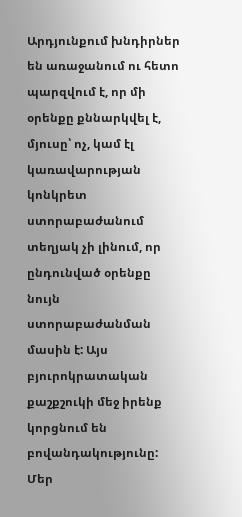Արդյունքում խնդիրներ են առաջանում ու հետո պարզվում է, որ մի օրենքը քննարկվել է, մյուսը՝ ոչ, կամ էլ կառավարության կոնկրետ ստորաբաժանում տեղյակ չի լինում, որ ընդունված օրենքը նույն ստորաբաժանման մասին է: Այս բյուրոկրատական քաշքշուկի մեջ իրենք կորցնում են բովանդակությունը: Մեր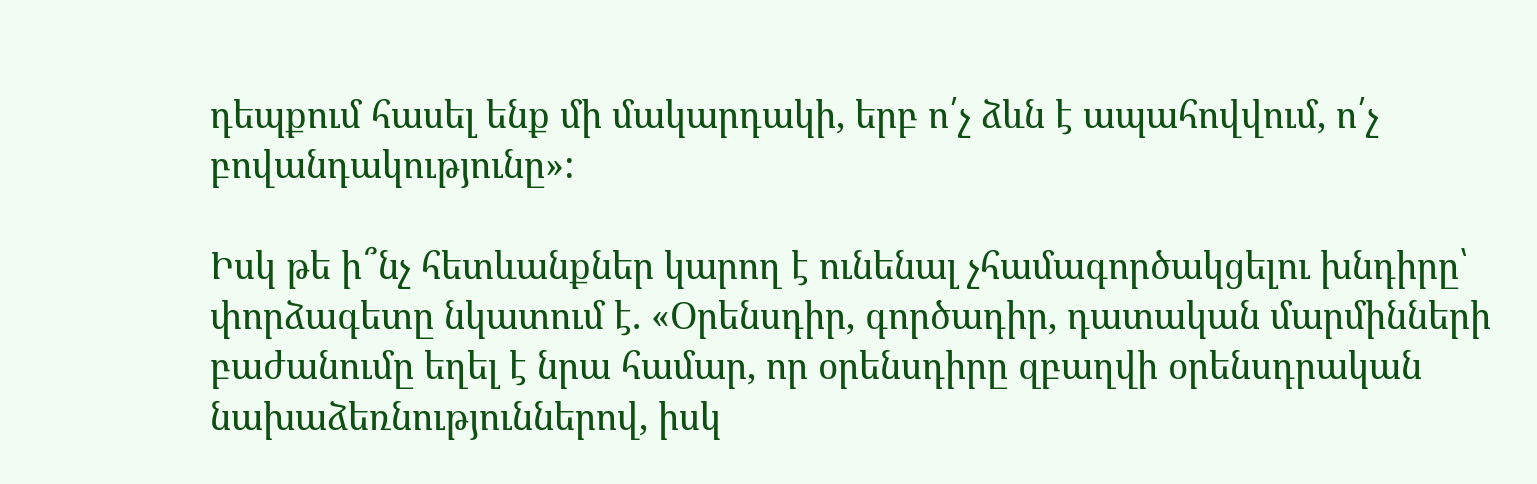դեպքում հասել ենք մի մակարդակի, երբ ո՛չ ձևն է ապահովվում, ո՛չ բովանդակությունը»:

Իսկ թե ի՞նչ հետևանքներ կարող է ունենալ չհամագործակցելու խնդիրը՝ փորձագետը նկատում է. «Օրենսդիր, գործադիր, դատական մարմինների բաժանումը եղել է նրա համար, որ օրենսդիրը զբաղվի օրենսդրական նախաձեռնություններով, իսկ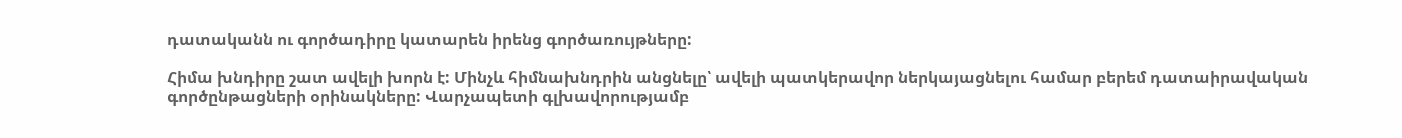դատականն ու գործադիրը կատարեն իրենց գործառույթները:

Հիմա խնդիրը շատ ավելի խորն է: Մինչև հիմնախնդրին անցնելը՝ ավելի պատկերավոր ներկայացնելու համար բերեմ դատաիրավական գործընթացների օրինակները: Վարչապետի գլխավորությամբ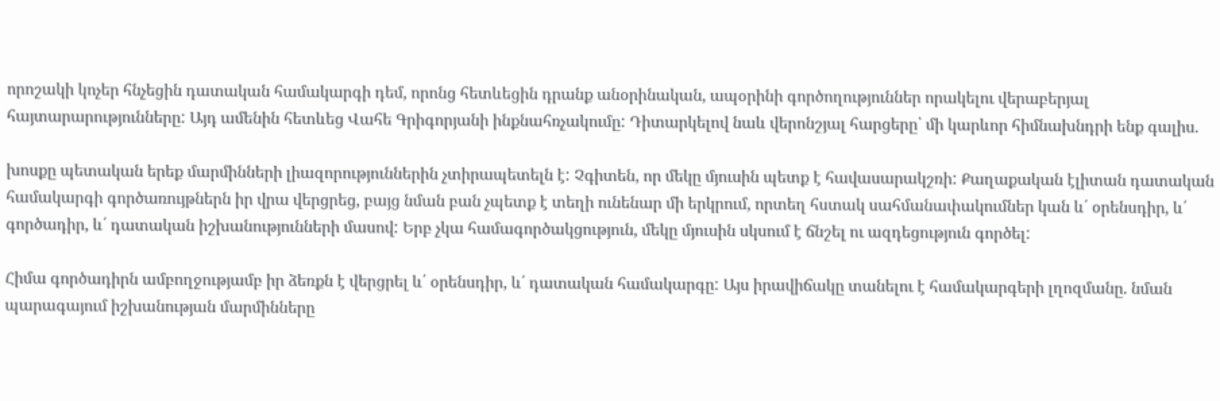որոշակի կոչեր հնչեցին դատական համակարգի դեմ, որոնց հետևեցին դրանք անօրինական, ապօրինի գործողություններ որակելու վերաբերյալ հայտարարությունները: Այդ ամենին հետևեց Վահե Գրիգորյանի ինքնահռչակումը: Դիտարկելով նաև վերոնշյալ հարցերը՝ մի կարևոր հիմնախնդրի ենք գալիս.

խոսքը պետական երեք մարմինների լիազորություններին չտիրապետելն է: Չգիտեն, որ մեկը մյուսին պետք է հավասարակշռի: Քաղաքական էլիտան դատական համակարգի գործառույթներն իր վրա վերցրեց, բայց նման բան չպետք է տեղի ունենար մի երկրում, որտեղ հստակ սահմանափակումներ կան և՛ օրենսդիր, և՛ գործադիր, և՛ դատական իշխանությունների մասով: Երբ չկա համագործակցություն, մեկը մյուսին սկսում է ճնշել ու ազդեցություն գործել:

Հիմա գործադիրն ամբողջությամբ իր ձեռքն է վերցրել և՛ օրենսդիր, և՛ դատական համակարգը: Այս իրավիճակը տանելու է համակարգերի լղոզմանը. նման պարագայում իշխանության մարմինները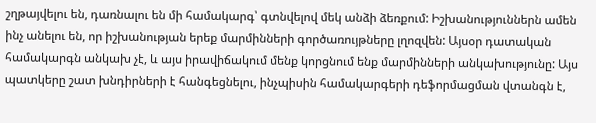շղթայվելու են, դառնալու են մի համակարգ՝ գտնվելով մեկ անձի ձեռքում: Իշխանություններն ամեն ինչ անելու են, որ իշխանության երեք մարմինների գործառույթները լղոզվեն: Այսօր դատական համակարգն անկախ չէ, և այս իրավիճակում մենք կորցնում ենք մարմինների անկախությունը: Այս պատկերը շատ խնդիրների է հանգեցնելու, ինչպիսին համակարգերի դեֆորմացման վտանգն է,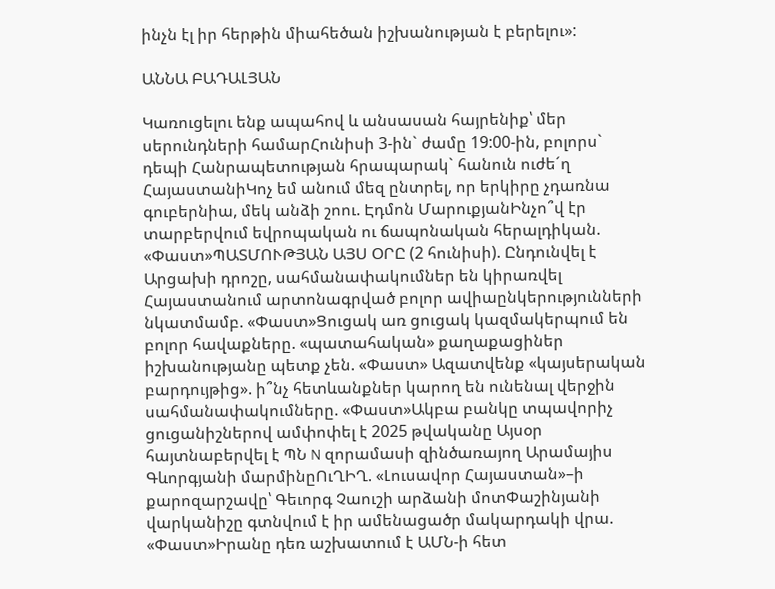ինչն էլ իր հերթին միահեծան իշխանության է բերելու»:

ԱՆՆԱ ԲԱԴԱԼՅԱՆ

Կառուցելու ենք ապահով և անսասան հայրենիք՝ մեր սերունդների համարՀունիսի 3-ին` ժամը 19:00-ին, բոլորս` դեպի Հանրապետության հրապարակ` հանուն ուժե´ղ ՀայաստանիԿոչ եմ անում մեզ ընտրել, որ երկիրը չդառնա գուբերնիա, մեկ անձի շոու. Էդմոն ՄարուքյանԻնչո՞վ էր տարբերվում եվրոպական ու ճապոնական հերալդիկան. «Փաստ»ՊԱՏՄՈՒԹՅԱՆ ԱՅՍ ՕՐԸ (2 հունիսի). Ընդունվել է Արցախի դրոշը, սահմանափակումներ են կիրառվել Հայաստանում արտոնագրված բոլոր ավիաընկերությունների նկատմամբ. «Փաստ»Ցուցակ առ ցուցակ կազմակերպում են բոլոր հավաքները. «պատահական» քաղաքացիներ իշխանությանը պետք չեն. «Փաստ» Ազատվենք «կայսերական բարդույթից». ի՞նչ հետևանքներ կարող են ունենալ վերջին սահմանափակումները. «Փաստ»Ակբա բանկը տպավորիչ ցուցանիշներով ամփոփել է 2025 թվականը Այսօր հայտնաբերվել է ՊՆ N զորամասի զինծառայող Արամայիս Գևորգյանի մարմինըՈւՂԻՂ. «Լուսավոր Հայաստան»–ի քարոզարշավը՝ Գեւորգ Չաուշի արձանի մոտՓաշինյանի վարկանիշը գտնվում է իր ամենացածր մակարդակի վրա. «Փաստ»Իրանը դեռ աշխատում է ԱՄՆ-ի հետ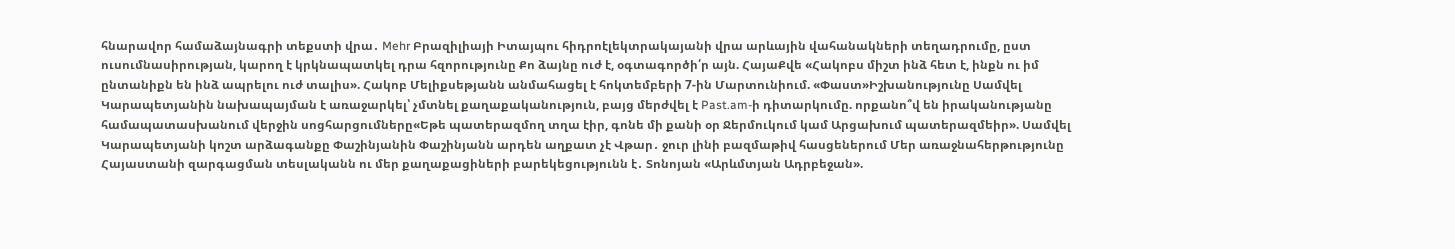հնարավոր համաձայնագրի տեքստի վրա․ Mehr Բրազիլիայի Իտայպու հիդրոէլեկտրակայանի վրա արևային վահանակների տեղադրումը, ըստ ուսումնասիրության, կարող է կրկնապատկել դրա հզորությունը Քո ձայնը ուժ է, օգտագործի՛ր այն. ՀայաՔվե «Հակոբս միշտ ինձ հետ է, ինքն ու իմ ընտանիքն են ինձ ապրելու ուժ տալիս». Հակոբ Մելիքսեթյանն անմահացել է հոկտեմբերի 7-ին Մարտունիում. «Փաստ»Իշխանությունը Սամվել Կարապետյանին նախապայման է առաջարկել՝ չմտնել քաղաքականություն, բայց մերժվել է Past.am-ի դիտարկումը. որքանո՞վ են իրականությանը համապատասխանում վերջին սոցհարցումները«Եթե պատերազմող տղա էիր, գոնե մի քանի օր Ջերմուկում կամ Արցախում պատերազմեիր». Սամվել Կարապետյանի կոշտ արձագանքը Փաշինյանին Փաշինյանն արդեն աղքատ չէ Վթար․ ջուր լինի բազմաթիվ հասցեներում Մեր առաջնահերթությունը Հայաստանի զարգացման տեսլականն ու մեր քաղաքացիների բարեկեցությունն է․ Տոնոյան «Արևմտյան Ադրբեջան».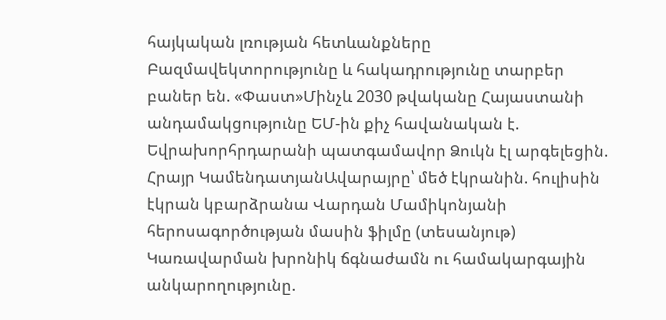հայկական լռության հետևանքները Բազմավեկտորությունը և հակադրությունը տարբեր բաներ են. «Փաստ»Մինչև 2030 թվականը Հայաստանի անդամակցությունը ԵՄ-ին քիչ հավանական է. Եվրախորհրդարանի պատգամավոր Ձուկն էլ արգելեցին. Հրայր ԿամենդատյանԱվարայրը՝ մեծ էկրանին. հուլիսին էկրան կբարձրանա Վարդան Մամիկոնյանի հերոսագործության մասին ֆիլմը (տեսանյութ) Կառավարման խրոնիկ ճգնաժամն ու համակարգային անկարողությունը.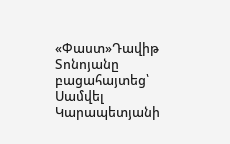«Փաստ»Դավիթ Տոնոյանը բացահայտեց՝ Սամվել Կարապետյանի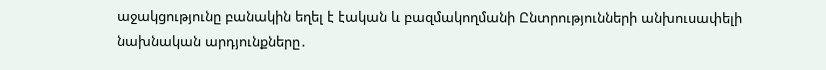աջակցությունը բանակին եղել է էական և բազմակողմանի Ընտրությունների անխուսափելի նախնական արդյունքները․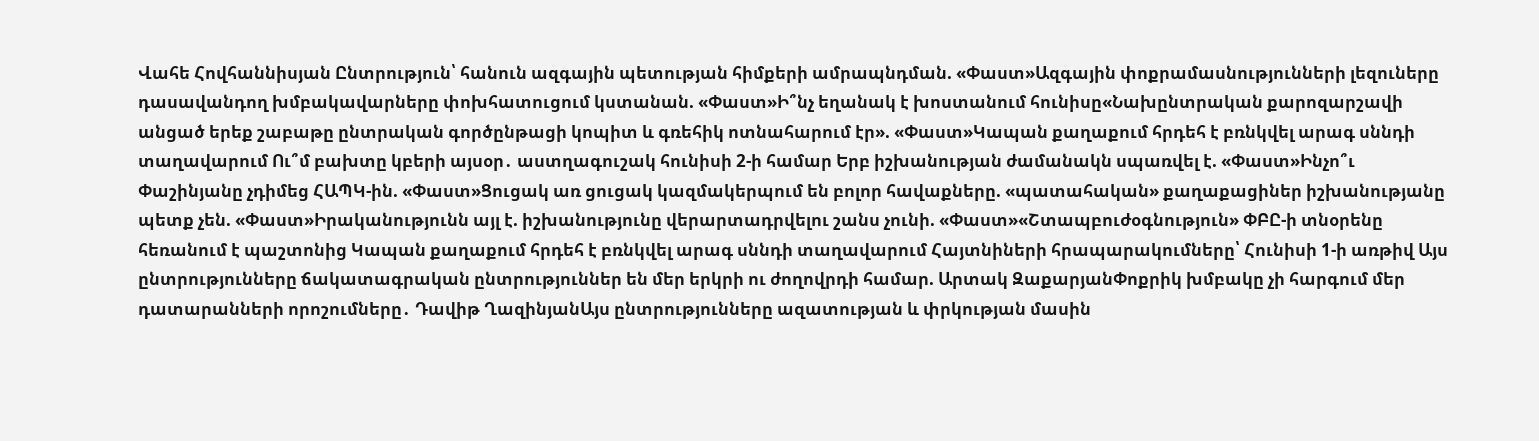Վահե Հովհաննիսյան Ընտրություն՝ հանուն ազգային պետության հիմքերի ամրապնդման. «Փաստ»Ազգային փոքրամասնությունների լեզուները դասավանդող խմբակավարները փոխհատուցում կստանան. «Փաստ»Ի՞նչ եղանակ է խոստանում հունիսը«Նախընտրական քարոզարշավի անցած երեք շաբաթը ընտրական գործընթացի կոպիտ և գռեհիկ ոտնահարում էր». «Փաստ»Կապան քաղաքում հրդեհ է բռնկվել արագ սննդի տաղավարում Ու՞մ բախտը կբերի այսօր․ աստղագուշակ հունիսի 2-ի համար Երբ իշխանության ժամանակն սպառվել է. «Փաստ»Ինչո՞ւ Փաշինյանը չդիմեց ՀԱՊԿ-ին. «Փաստ»Ցուցակ առ ցուցակ կազմակերպում են բոլոր հավաքները. «պատահական» քաղաքացիներ իշխանությանը պետք չեն. «Փաստ»Իրականությունն այլ է. իշխանությունը վերարտադրվելու շանս չունի. «Փաստ»«Շտապբուժօգնություն» ՓԲԸ-ի տնօրենը հեռանում է պաշտոնից Կապան քաղաքում հրդեհ է բռնկվել արագ սննդի տաղավարում Հայտնիների հրապարակումները՝ Հունիսի 1-ի առթիվ Այս ընտրությունները ճակատագրական ընտրություններ են մեր երկրի ու ժողովրդի համար. Արտակ ԶաքարյանՓոքրիկ խմբակը չի հարգում մեր դատարանների որոշումները․ Դավիթ ՂազինյանԱյս ընտրությունները ազատության և փրկության մասին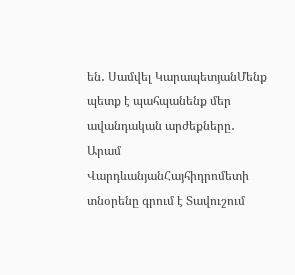են․ Սամվել ԿարապետյանՄենք պետք է պահպանենք մեր ավանդական արժեքները․ Արամ ՎարդևանյանՀայհիդրոմետի տնօրենը գրում է Տավուշում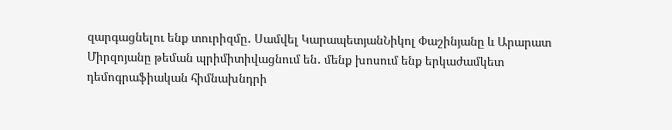զարգացնելու ենք տուրիզմը․ Սամվել ԿարապետյանՆիկոլ Փաշինյանը և Արարատ Միրզոյանը թեման պրիմիտիվացնում են․ մենք խոսում ենք երկաժամկետ դեմոգրաֆիական հիմնախնդրի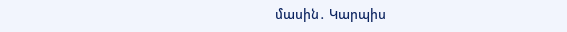մասին․ Կարպիս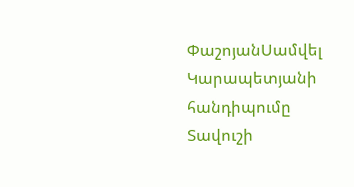ՓաշոյանՍամվել Կարապետյանի հանդիպումը Տավուշի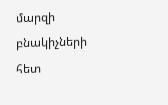մարզի բնակիչների հետ